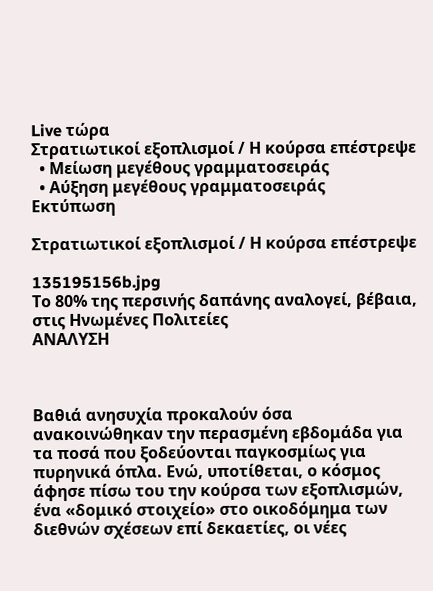Live τώρα
Στρατιωτικοί εξοπλισμοί / Η κούρσα επέστρεψε
  • Μείωση μεγέθους γραμματοσειράς
  • Αύξηση μεγέθους γραμματοσειράς
Εκτύπωση

Στρατιωτικοί εξοπλισμοί / Η κούρσα επέστρεψε

135195156b.jpg
Το 80% της περσινής δαπάνης αναλογεί, βέβαια, στις Ηνωμένες Πολιτείες
ΑΝΑΛΥΣΗ



Βαθιά ανησυχία προκαλούν όσα ανακοινώθηκαν την περασμένη εβδομάδα για τα ποσά που ξοδεύονται παγκοσμίως για πυρηνικά όπλα. Ενώ, υποτίθεται, ο κόσμος άφησε πίσω του την κούρσα των εξοπλισμών, ένα «δομικό στοιχείο» στο οικοδόμημα των διεθνών σχέσεων επί δεκαετίες, οι νέες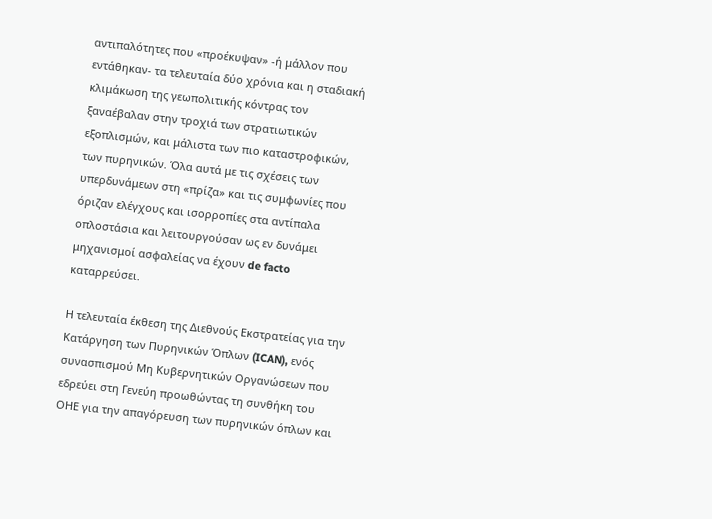αντιπαλότητες που «προέκυψαν» -ή μάλλον που εντάθηκαν- τα τελευταία δύο χρόνια και η σταδιακή κλιμάκωση της γεωπολιτικής κόντρας τον ξαναέβαλαν στην τροχιά των στρατιωτικών εξοπλισμών, και μάλιστα των πιο καταστροφικών, των πυρηνικών. Όλα αυτά με τις σχέσεις των υπερδυνάμεων στη «πρίζα» και τις συμφωνίες που όριζαν ελέγχους και ισορροπίες στα αντίπαλα οπλοστάσια και λειτουργούσαν ως εν δυνάμει μηχανισμοί ασφαλείας να έχουν de facto καταρρεύσει.

Η τελευταία έκθεση της Διεθνούς Εκστρατείας για την Κατάργηση των Πυρηνικών Όπλων (ICAN), ενός συνασπισμού Μη Κυβερνητικών Οργανώσεων που εδρεύει στη Γενεύη προωθώντας τη συνθήκη του ΟΗΕ για την απαγόρευση των πυρηνικών όπλων και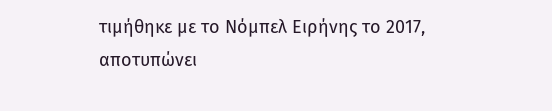τιμήθηκε με το Νόμπελ Ειρήνης το 2017, αποτυπώνει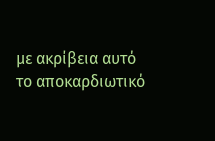με ακρίβεια αυτό το αποκαρδιωτικό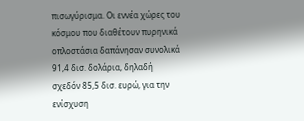πισωγύρισμα. Οι εννέα χώρες του κόσμου που διαθέτουν πυρηνικά οπλοστάσια δαπάνησαν συνολικά 91,4 δισ. δολάρια, δηλαδή σχεδόν 85,5 δισ. ευρώ, για την ενίσχυση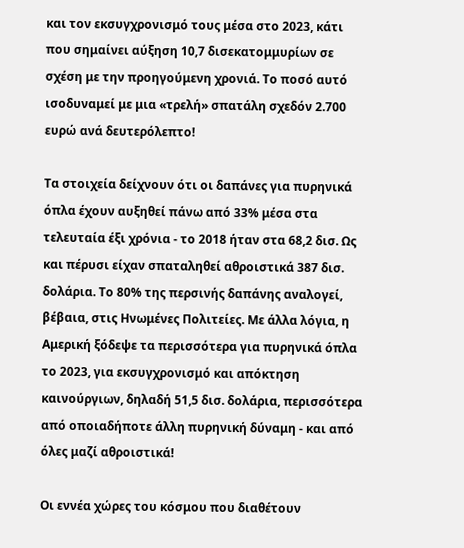και τον εκσυγχρονισμό τους μέσα στο 2023, κάτι που σημαίνει αύξηση 10,7 δισεκατομμυρίων σε σχέση με την προηγούμενη χρονιά. Το ποσό αυτό ισοδυναμεί με μια «τρελή» σπατάλη σχεδόν 2.700 ευρώ ανά δευτερόλεπτο!

Τα στοιχεία δείχνουν ότι οι δαπάνες για πυρηνικά όπλα έχουν αυξηθεί πάνω από 33% μέσα στα τελευταία έξι χρόνια - το 2018 ήταν στα 68,2 δισ. Ως και πέρυσι είχαν σπαταληθεί αθροιστικά 387 δισ. δολάρια. Το 80% της περσινής δαπάνης αναλογεί, βέβαια, στις Ηνωμένες Πολιτείες. Με άλλα λόγια, η Αμερική ξόδεψε τα περισσότερα για πυρηνικά όπλα το 2023, για εκσυγχρονισμό και απόκτηση καινούργιων, δηλαδή 51,5 δισ. δολάρια, περισσότερα από οποιαδήποτε άλλη πυρηνική δύναμη - και από όλες μαζί αθροιστικά!

Οι εννέα χώρες του κόσμου που διαθέτουν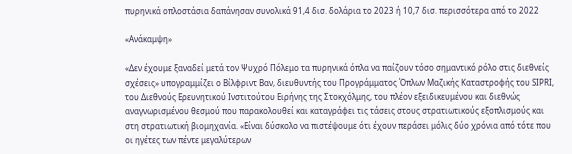πυρηνικά οπλοστάσια δαπάνησαν συνολικά 91,4 δισ. δολάρια το 2023 ή 10,7 δισ. περισσότερα από το 2022

«Ανάκαμψη»

«Δεν έχουμε ξαναδεί μετά τον Ψυχρό Πόλεμο τα πυρηνικά όπλα να παίζουν τόσο σημαντικό ρόλο στις διεθνείς σχέσεις» υπογραμμίζει ο Βίλφριντ Βαν, διευθυντής του Προγράμματος Όπλων Μαζικής Καταστροφής του SIPRI, του Διεθνούς Ερευνητικού Ινστιτούτου Ειρήνης της Στοκχόλμης, του πλέον εξειδικευμένου και διεθνώς αναγνωρισμένου θεσμού που παρακολουθεί και καταγράφει τις τάσεις στους στρατιωτικούς εξοπλισμούς και στη στρατιωτική βιομηχανία. «Είναι δύσκολο να πιστέψουμε ότι έχουν περάσει μόλις δύο χρόνια από τότε που οι ηγέτες των πέντε μεγαλύτερων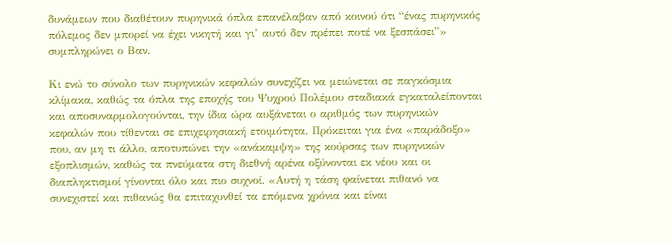δυνάμεων που διαθέτουν πυρηνικά όπλα επανέλαβαν από κοινού ότι “ένας πυρηνικός πόλεμος δεν μπορεί να έχει νικητή και γι’ αυτό δεν πρέπει ποτέ να ξεσπάσει”» συμπληρώνει ο Βαν.

Κι ενώ το σύνολο των πυρηνικών κεφαλών συνεχίζει να μειώνεται σε παγκόσμια κλίμακα, καθώς τα όπλα της εποχής του Ψυχρού Πολέμου σταδιακά εγκαταλείπονται και αποσυναρμολογούνται, την ίδια ώρα αυξάνεται ο αριθμός των πυρηνικών κεφαλών που τίθενται σε επιχειρησιακή ετοιμότητα. Πρόκειται για ένα «παράδοξο» που, αν μη τι άλλο, αποτυπώνει την «ανάκαμψη» της κούρσας των πυρηνικών εξοπλισμών, καθώς τα πνεύματα στη διεθνή αρένα οξύνονται εκ νέου και οι διαπληκτισμοί γίνονται όλο και πιο συχνοί. «Αυτή η τάση φαίνεται πιθανό να συνεχιστεί και πιθανώς θα επιταχυνθεί τα επόμενα χρόνια και είναι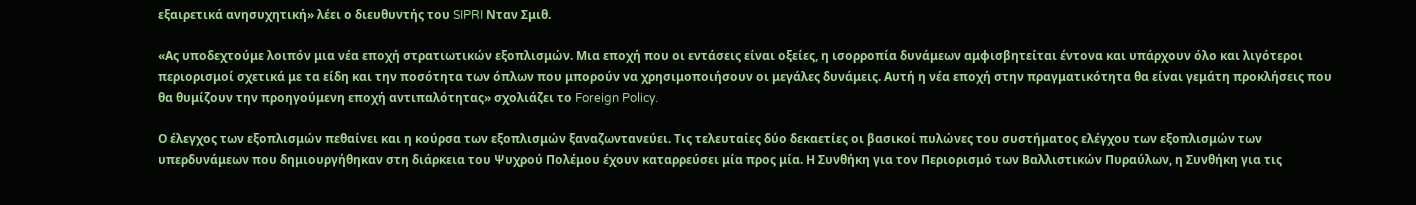εξαιρετικά ανησυχητική» λέει ο διευθυντής του SIPRI Νταν Σμιθ.

«Ας υποδεχτούμε λοιπόν μια νέα εποχή στρατιωτικών εξοπλισμών. Μια εποχή που οι εντάσεις είναι οξείες, η ισορροπία δυνάμεων αμφισβητείται έντονα και υπάρχουν όλο και λιγότεροι περιορισμοί σχετικά με τα είδη και την ποσότητα των όπλων που μπορούν να χρησιμοποιήσουν οι μεγάλες δυνάμεις. Αυτή η νέα εποχή στην πραγματικότητα θα είναι γεμάτη προκλήσεις που θα θυμίζουν την προηγούμενη εποχή αντιπαλότητας» σχολιάζει το Foreign Policy.

Ο έλεγχος των εξοπλισμών πεθαίνει και η κούρσα των εξοπλισμών ξαναζωντανεύει. Τις τελευταίες δύο δεκαετίες οι βασικοί πυλώνες του συστήματος ελέγχου των εξοπλισμών των υπερδυνάμεων που δημιουργήθηκαν στη διάρκεια του Ψυχρού Πολέμου έχουν καταρρεύσει μία προς μία. Η Συνθήκη για τον Περιορισμό των Βαλλιστικών Πυραύλων, η Συνθήκη για τις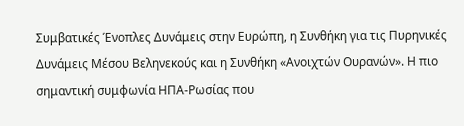Συμβατικές Ένοπλες Δυνάμεις στην Ευρώπη, η Συνθήκη για τις Πυρηνικές Δυνάμεις Μέσου Βεληνεκούς και η Συνθήκη «Ανοιχτών Ουρανών». Η πιο σημαντική συμφωνία ΗΠΑ-Ρωσίας που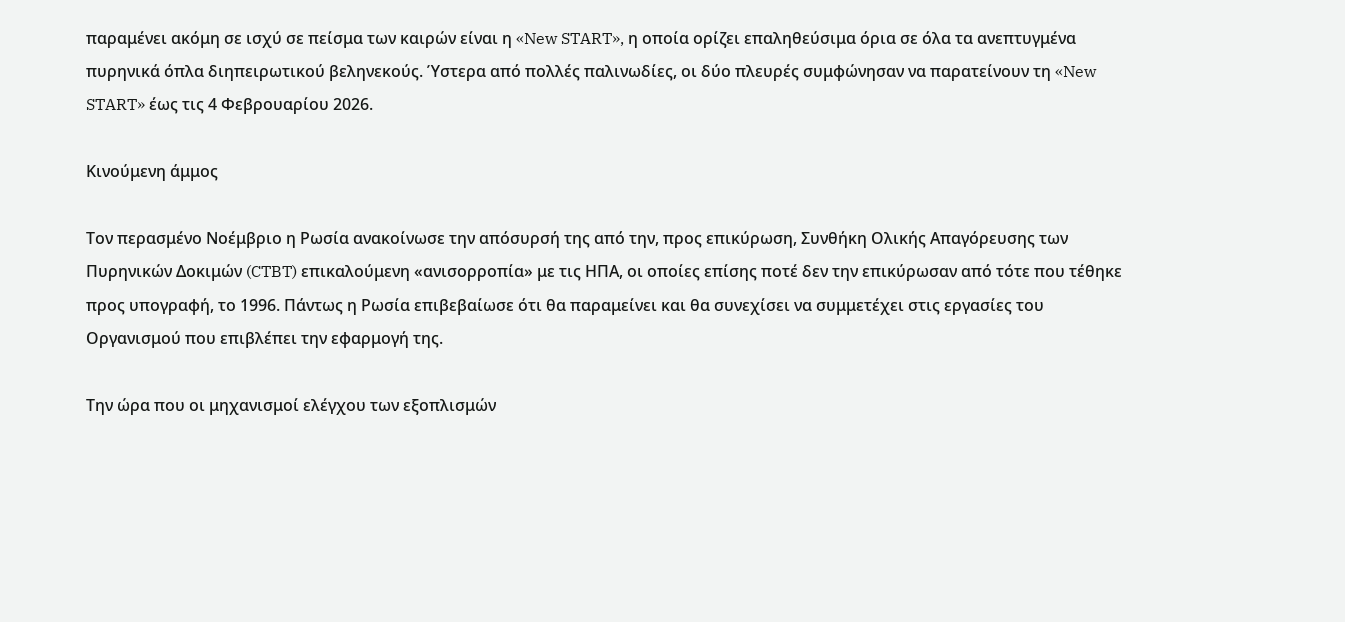παραμένει ακόμη σε ισχύ σε πείσμα των καιρών είναι η «New START», η οποία ορίζει επαληθεύσιμα όρια σε όλα τα ανεπτυγμένα πυρηνικά όπλα διηπειρωτικού βεληνεκούς. Ύστερα από πολλές παλινωδίες, οι δύο πλευρές συμφώνησαν να παρατείνουν τη «New START» έως τις 4 Φεβρουαρίου 2026.

Κινούμενη άμμος

Τον περασμένο Νοέμβριο η Ρωσία ανακοίνωσε την απόσυρσή της από την, προς επικύρωση, Συνθήκη Ολικής Απαγόρευσης των Πυρηνικών Δοκιμών (CTBT) επικαλούμενη «ανισορροπία» με τις ΗΠΑ, οι οποίες επίσης ποτέ δεν την επικύρωσαν από τότε που τέθηκε προς υπογραφή, το 1996. Πάντως η Ρωσία επιβεβαίωσε ότι θα παραμείνει και θα συνεχίσει να συμμετέχει στις εργασίες του Οργανισμού που επιβλέπει την εφαρμογή της.

Την ώρα που οι μηχανισμοί ελέγχου των εξοπλισμών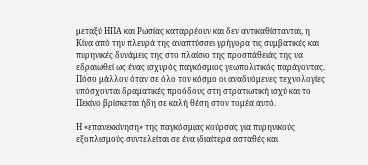μεταξύ ΗΠΑ και Ρωσίας καταρρέουν και δεν αντικαθίστανται, η Κίνα από την πλευρά της αναπτύσσει γρήγορα τις συμβατικές και πυρηνικές δυνάμεις της στο πλαίσιο της προσπάθειάς της να εδραιωθεί ως ένας ισχυρός παγκόσμιος γεωπολιτικός παράγοντας. Πόσο μάλλον όταν σε όλο τον κόσμο οι αναδυόμενες τεχνολογίες υπόσχονται δραματικές προόδους στη στρατιωτική ισχύ και το Πεκίνο βρίσκεται ήδη σε καλή θέση στον τομέα αυτό.

Η «επανεκκίνηση» της παγκόσμιας κούρσας για πυρηνικούς εξοπλισμούς συντελείται σε ένα ιδιαίτερα ασταθές και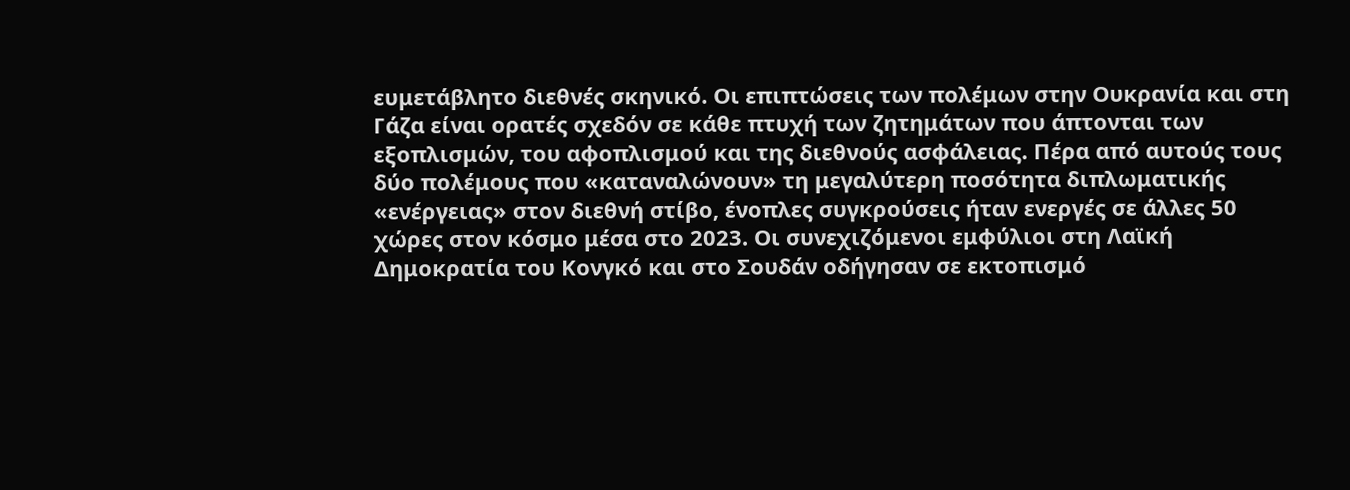ευμετάβλητο διεθνές σκηνικό. Οι επιπτώσεις των πολέμων στην Ουκρανία και στη Γάζα είναι ορατές σχεδόν σε κάθε πτυχή των ζητημάτων που άπτονται των εξοπλισμών, του αφοπλισμού και της διεθνούς ασφάλειας. Πέρα από αυτούς τους δύο πολέμους που «καταναλώνουν» τη μεγαλύτερη ποσότητα διπλωματικής «ενέργειας» στον διεθνή στίβο, ένοπλες συγκρούσεις ήταν ενεργές σε άλλες 50 χώρες στον κόσμο μέσα στο 2023. Οι συνεχιζόμενοι εμφύλιοι στη Λαϊκή Δημοκρατία του Κονγκό και στο Σουδάν οδήγησαν σε εκτοπισμό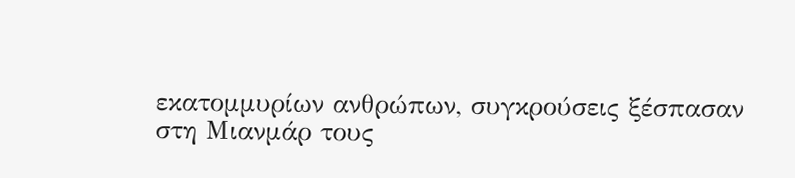εκατομμυρίων ανθρώπων, συγκρούσεις ξέσπασαν στη Μιανμάρ τους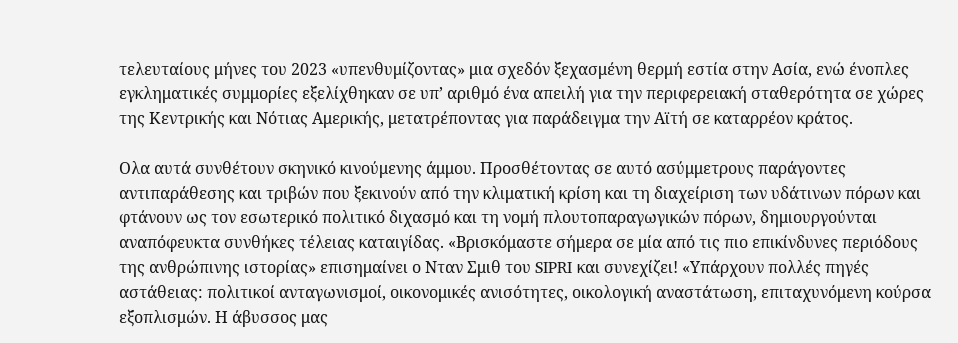τελευταίους μήνες του 2023 «υπενθυμίζοντας» μια σχεδόν ξεχασμένη θερμή εστία στην Ασία, ενώ ένοπλες εγκληματικές συμμορίες εξελίχθηκαν σε υπ’ αριθμό ένα απειλή για την περιφερειακή σταθερότητα σε χώρες της Κεντρικής και Νότιας Αμερικής, μετατρέποντας για παράδειγμα την Αϊτή σε καταρρέον κράτος.

Ολα αυτά συνθέτουν σκηνικό κινούμενης άμμου. Προσθέτοντας σε αυτό ασύμμετρους παράγοντες αντιπαράθεσης και τριβών που ξεκινούν από την κλιματική κρίση και τη διαχείριση των υδάτινων πόρων και φτάνουν ως τον εσωτερικό πολιτικό διχασμό και τη νομή πλουτοπαραγωγικών πόρων, δημιουργούνται αναπόφευκτα συνθήκες τέλειας καταιγίδας. «Βρισκόμαστε σήμερα σε μία από τις πιο επικίνδυνες περιόδους της ανθρώπινης ιστορίας» επισημαίνει ο Νταν Σμιθ του SIPRI και συνεχίζει! «Υπάρχουν πολλές πηγές αστάθειας: πολιτικοί ανταγωνισμοί, οικονομικές ανισότητες, οικολογική αναστάτωση, επιταχυνόμενη κούρσα εξοπλισμών. Η άβυσσος μας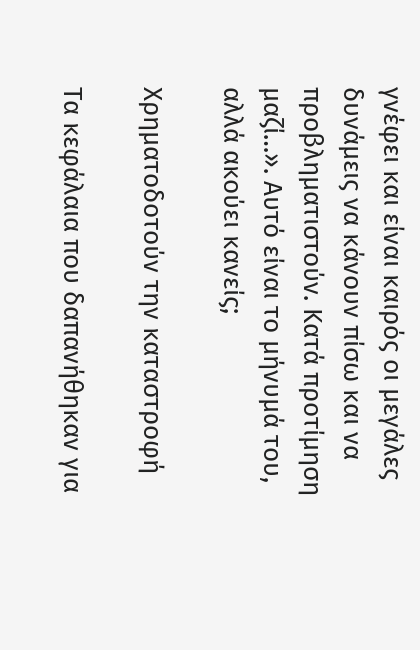γνέφει και είναι καιρός οι μεγάλες δυνάμεις να κάνουν πίσω και να προβληματιστούν. Κατά προτίμηση μαζί…». Αυτό είναι το μήνυμά του, αλλά ακούει κανείς;

Χρηματοδοτούν την καταστροφή

Τα κεφάλαια που δαπανήθηκαν για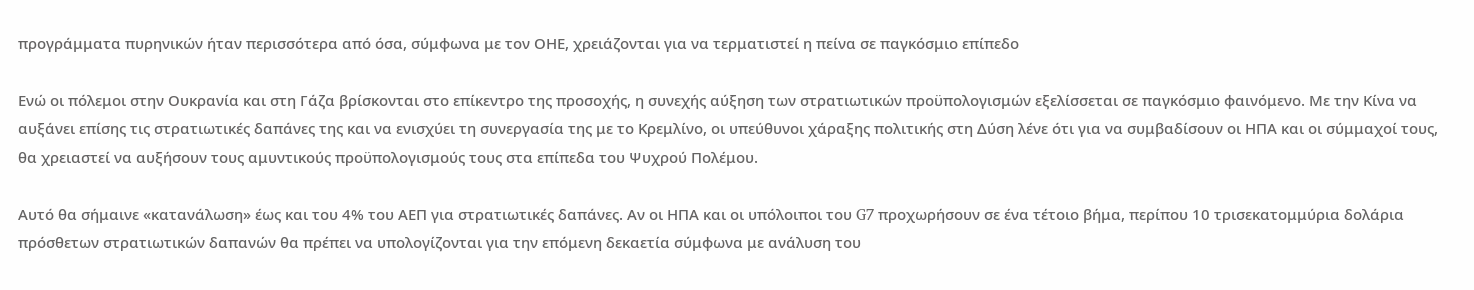προγράμματα πυρηνικών ήταν περισσότερα από όσα, σύμφωνα με τον ΟΗΕ, χρειάζονται για να τερματιστεί η πείνα σε παγκόσμιο επίπεδο

Ενώ οι πόλεμοι στην Ουκρανία και στη Γάζα βρίσκονται στο επίκεντρο της προσοχής, η συνεχής αύξηση των στρατιωτικών προϋπολογισμών εξελίσσεται σε παγκόσμιο φαινόμενο. Με την Κίνα να αυξάνει επίσης τις στρατιωτικές δαπάνες της και να ενισχύει τη συνεργασία της με το Κρεμλίνο, οι υπεύθυνοι χάραξης πολιτικής στη Δύση λένε ότι για να συμβαδίσουν οι ΗΠΑ και οι σύμμαχοί τους, θα χρειαστεί να αυξήσουν τους αμυντικούς προϋπολογισμούς τους στα επίπεδα του Ψυχρού Πολέμου.

Αυτό θα σήμαινε «κατανάλωση» έως και του 4% του ΑΕΠ για στρατιωτικές δαπάνες. Αν οι ΗΠΑ και οι υπόλοιποι του G7 προχωρήσουν σε ένα τέτοιο βήμα, περίπου 10 τρισεκατομμύρια δολάρια πρόσθετων στρατιωτικών δαπανών θα πρέπει να υπολογίζονται για την επόμενη δεκαετία σύμφωνα με ανάλυση του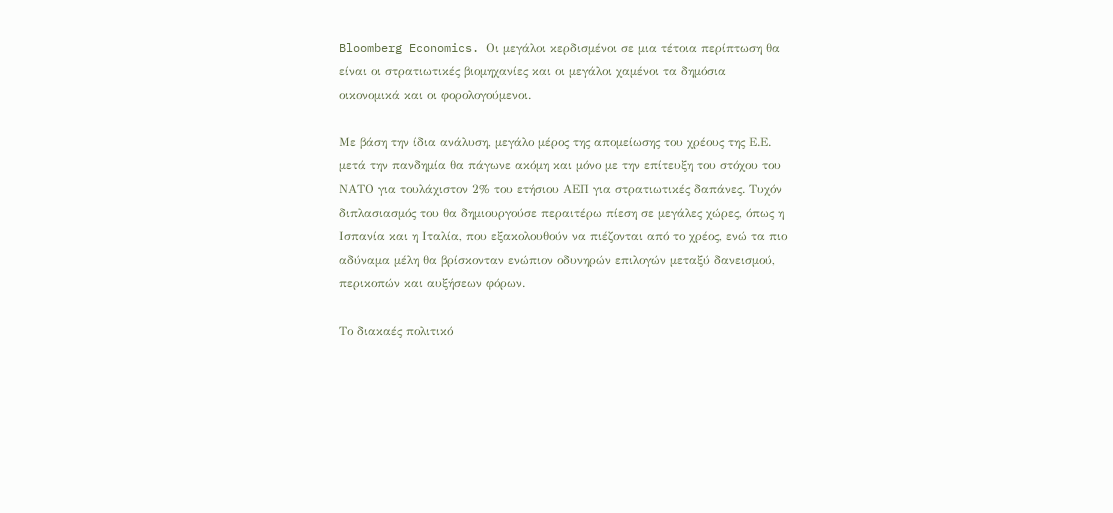Bloomberg Economics. Οι μεγάλοι κερδισμένοι σε μια τέτοια περίπτωση θα είναι οι στρατιωτικές βιομηχανίες και οι μεγάλοι χαμένοι τα δημόσια οικονομικά και οι φορολογούμενοι.

Με βάση την ίδια ανάλυση, μεγάλο μέρος της απομείωσης του χρέους της Ε.Ε. μετά την πανδημία θα πάγωνε ακόμη και μόνο με την επίτευξη του στόχου του ΝΑΤΟ για τουλάχιστον 2% του ετήσιου ΑΕΠ για στρατιωτικές δαπάνες. Τυχόν διπλασιασμός του θα δημιουργούσε περαιτέρω πίεση σε μεγάλες χώρες, όπως η Ισπανία και η Ιταλία, που εξακολουθούν να πιέζονται από το χρέος, ενώ τα πιο αδύναμα μέλη θα βρίσκονταν ενώπιον οδυνηρών επιλογών μεταξύ δανεισμού, περικοπών και αυξήσεων φόρων.

Το διακαές πολιτικό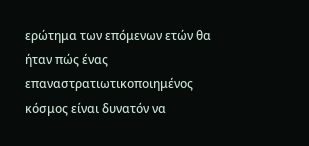ερώτημα των επόμενων ετών θα ήταν πώς ένας επαναστρατιωτικοποιημένος κόσμος είναι δυνατόν να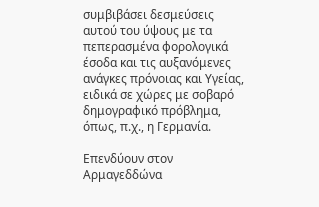συμβιβάσει δεσμεύσεις αυτού του ύψους με τα πεπερασμένα φορολογικά έσοδα και τις αυξανόμενες ανάγκες πρόνοιας και Υγείας, ειδικά σε χώρες με σοβαρό δημογραφικό πρόβλημα, όπως, π.χ., η Γερμανία.

Επενδύουν στον Αρμαγεδδώνα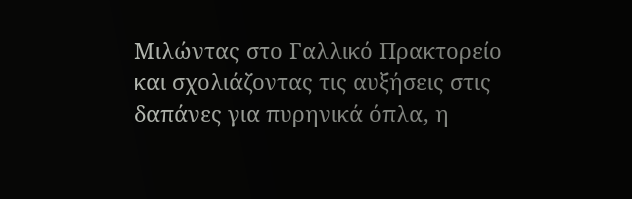Μιλώντας στο Γαλλικό Πρακτορείο και σχολιάζοντας τις αυξήσεις στις δαπάνες για πυρηνικά όπλα, η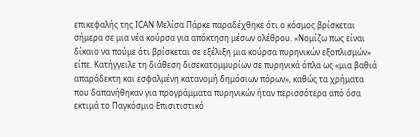επικεφαλής της ICAN Μελίσα Πάρκε παραδέχθηκε ότι ο κόσμος βρίσκεται σήμερα σε μια νέα κούρσα για απόκτηση μέσων ολέθρου. «Νομίζω πως είναι δίκαιο να πούμε ότι βρίσκεται σε εξέλιξη μια κούρσα πυρηνικών εξοπλισμών» είπε. Κατήγγειλε τη διάθεση δισεκατομμυρίων σε πυρηνικά όπλα ως «μια βαθιά απαράδεκτη και εσφαλμένη κατανομή δημόσιων πόρων», καθώς τα χρήματα που δαπανήθηκαν για προγράμματα πυρηνικών ήταν περισσότερα από όσα εκτιμά το Παγκόσμιο Επισιτιστικό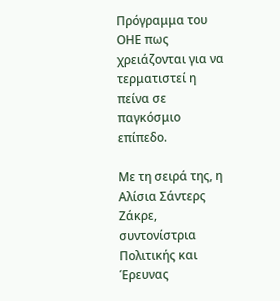Πρόγραμμα του ΟΗΕ πως χρειάζονται για να τερματιστεί η πείνα σε παγκόσμιο επίπεδο.

Με τη σειρά της, η Αλίσια Σάντερς Ζάκρε, συντονίστρια Πολιτικής και Έρευνας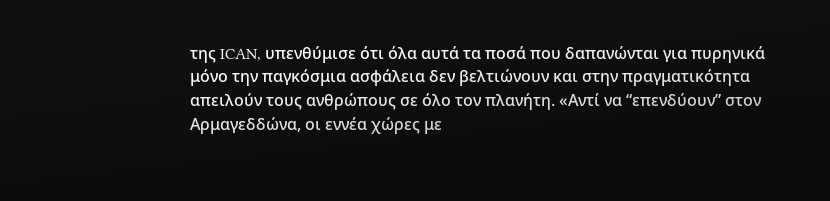της ICAN, υπενθύμισε ότι όλα αυτά τα ποσά που δαπανώνται για πυρηνικά μόνο την παγκόσμια ασφάλεια δεν βελτιώνουν και στην πραγματικότητα απειλούν τους ανθρώπους σε όλο τον πλανήτη. «Αντί να “επενδύουν” στον Αρμαγεδδώνα, οι εννέα χώρες με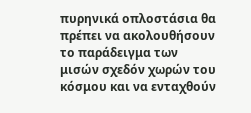πυρηνικά οπλοστάσια θα πρέπει να ακολουθήσουν το παράδειγμα των μισών σχεδόν χωρών του κόσμου και να ενταχθούν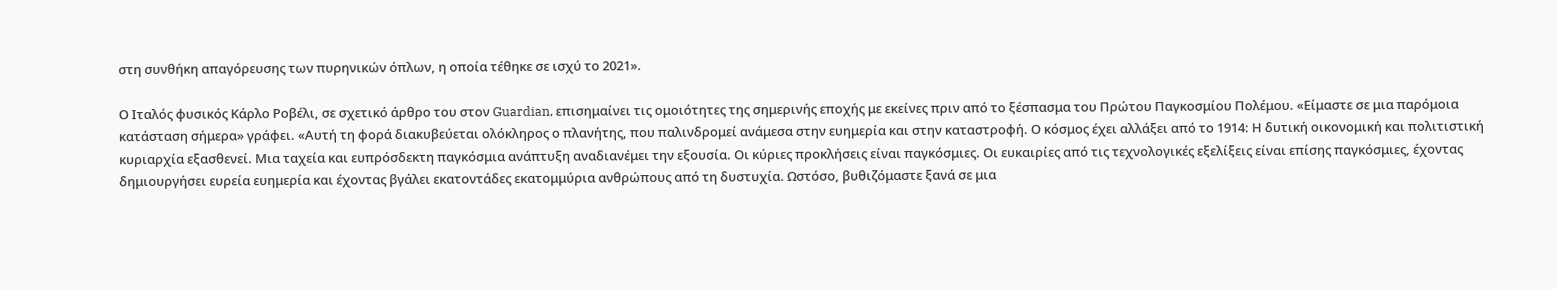στη συνθήκη απαγόρευσης των πυρηνικών όπλων, η οποία τέθηκε σε ισχύ το 2021».

Ο Ιταλός φυσικός Κάρλο Ροβέλι, σε σχετικό άρθρο του στον Guardian, επισημαίνει τις ομοιότητες της σημερινής εποχής με εκείνες πριν από το ξέσπασμα του Πρώτου Παγκοσμίου Πολέμου. «Είμαστε σε μια παρόμοια κατάσταση σήμερα» γράφει. «Αυτή τη φορά διακυβεύεται ολόκληρος ο πλανήτης, που παλινδρομεί ανάμεσα στην ευημερία και στην καταστροφή. Ο κόσμος έχει αλλάξει από το 1914: Η δυτική οικονομική και πολιτιστική κυριαρχία εξασθενεί. Μια ταχεία και ευπρόσδεκτη παγκόσμια ανάπτυξη αναδιανέμει την εξουσία. Οι κύριες προκλήσεις είναι παγκόσμιες. Οι ευκαιρίες από τις τεχνολογικές εξελίξεις είναι επίσης παγκόσμιες, έχοντας δημιουργήσει ευρεία ευημερία και έχοντας βγάλει εκατοντάδες εκατομμύρια ανθρώπους από τη δυστυχία. Ωστόσο, βυθιζόμαστε ξανά σε μια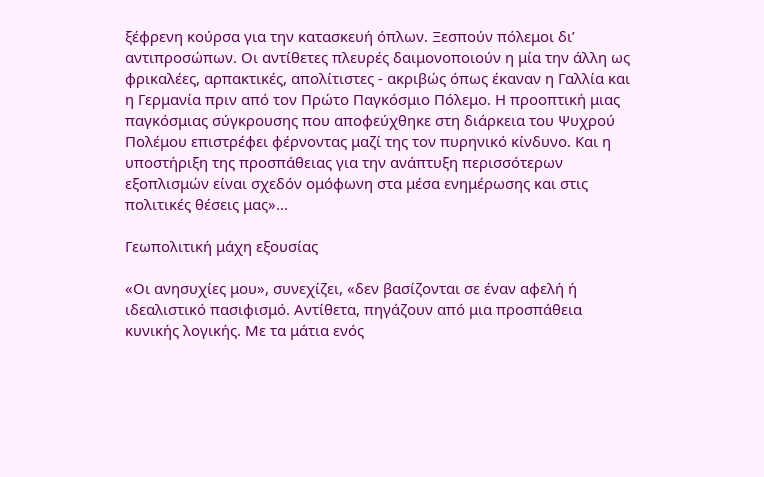ξέφρενη κούρσα για την κατασκευή όπλων. Ξεσπούν πόλεμοι δι’ αντιπροσώπων. Οι αντίθετες πλευρές δαιμονοποιούν η μία την άλλη ως φρικαλέες, αρπακτικές, απολίτιστες - ακριβώς όπως έκαναν η Γαλλία και η Γερμανία πριν από τον Πρώτο Παγκόσμιο Πόλεμο. Η προοπτική μιας παγκόσμιας σύγκρουσης που αποφεύχθηκε στη διάρκεια του Ψυχρού Πολέμου επιστρέφει φέρνοντας μαζί της τον πυρηνικό κίνδυνο. Και η υποστήριξη της προσπάθειας για την ανάπτυξη περισσότερων εξοπλισμών είναι σχεδόν ομόφωνη στα μέσα ενημέρωσης και στις πολιτικές θέσεις μας»...

Γεωπολιτική μάχη εξουσίας

«Οι ανησυχίες μου», συνεχίζει, «δεν βασίζονται σε έναν αφελή ή ιδεαλιστικό πασιφισμό. Αντίθετα, πηγάζουν από μια προσπάθεια κυνικής λογικής. Με τα μάτια ενός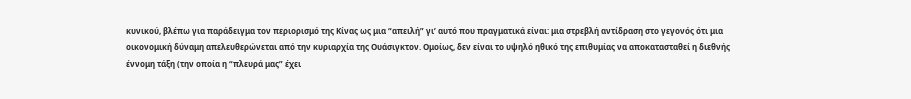κυνικού, βλέπω για παράδειγμα τον περιορισμό της Κίνας ως μια “απειλή” γι’ αυτό που πραγματικά είναι: μια στρεβλή αντίδραση στο γεγονός ότι μια οικονομική δύναμη απελευθερώνεται από την κυριαρχία της Ουάσιγκτον. Ομοίως, δεν είναι το υψηλό ηθικό της επιθυμίας να αποκατασταθεί η διεθνής έννομη τάξη (την οποία η “πλευρά μας” έχει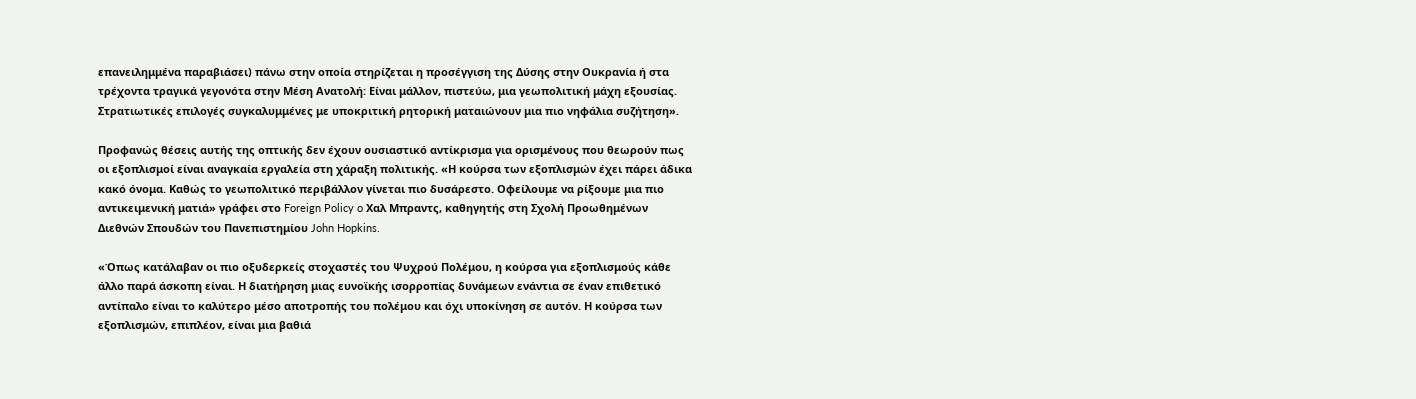επανειλημμένα παραβιάσει) πάνω στην οποία στηρίζεται η προσέγγιση της Δύσης στην Ουκρανία ή στα τρέχοντα τραγικά γεγονότα στην Μέση Ανατολή: Είναι μάλλον, πιστεύω, μια γεωπολιτική μάχη εξουσίας. Στρατιωτικές επιλογές συγκαλυμμένες με υποκριτική ρητορική ματαιώνουν μια πιο νηφάλια συζήτηση».

Προφανώς θέσεις αυτής της οπτικής δεν έχουν ουσιαστικό αντίκρισμα για ορισμένους που θεωρούν πως οι εξοπλισμοί είναι αναγκαία εργαλεία στη χάραξη πολιτικής. «Η κούρσα των εξοπλισμών έχει πάρει άδικα κακό όνομα. Καθώς το γεωπολιτικό περιβάλλον γίνεται πιο δυσάρεστο. Οφείλουμε να ρίξουμε μια πιο αντικειμενική ματιά» γράφει στο Foreign Policy o Χαλ Μπραντς, καθηγητής στη Σχολή Προωθημένων Διεθνών Σπουδών του Πανεπιστημίου John Hopkins.

«Όπως κατάλαβαν οι πιο οξυδερκείς στοχαστές του Ψυχρού Πολέμου, η κούρσα για εξοπλισμούς κάθε άλλο παρά άσκοπη είναι. Η διατήρηση μιας ευνοϊκής ισορροπίας δυνάμεων ενάντια σε έναν επιθετικό αντίπαλο είναι το καλύτερο μέσο αποτροπής του πολέμου και όχι υποκίνηση σε αυτόν. Η κούρσα των εξοπλισμών, επιπλέον, είναι μια βαθιά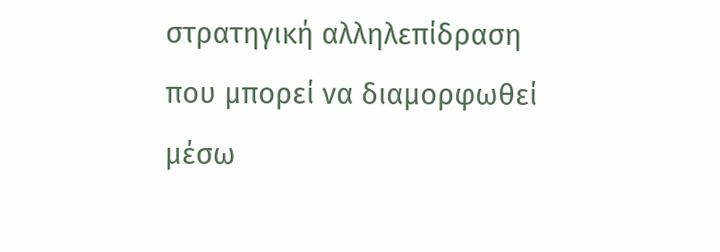στρατηγική αλληλεπίδραση που μπορεί να διαμορφωθεί μέσω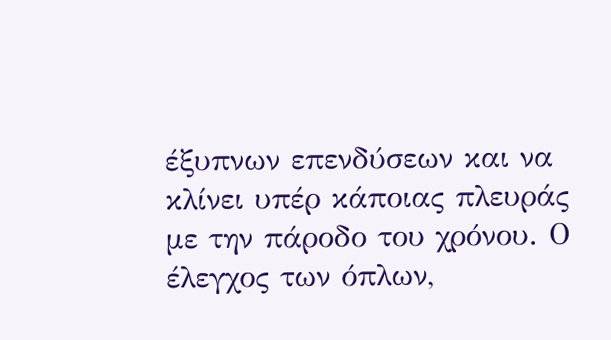έξυπνων επενδύσεων και να κλίνει υπέρ κάποιας πλευράς με την πάροδο του χρόνου. Ο έλεγχος των όπλων,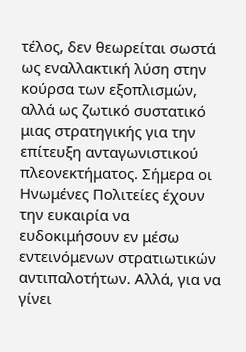τέλος, δεν θεωρείται σωστά ως εναλλακτική λύση στην κούρσα των εξοπλισμών, αλλά ως ζωτικό συστατικό μιας στρατηγικής για την επίτευξη ανταγωνιστικού πλεονεκτήματος. Σήμερα οι Ηνωμένες Πολιτείες έχουν την ευκαιρία να ευδοκιμήσουν εν μέσω εντεινόμενων στρατιωτικών αντιπαλοτήτων. Αλλά, για να γίνει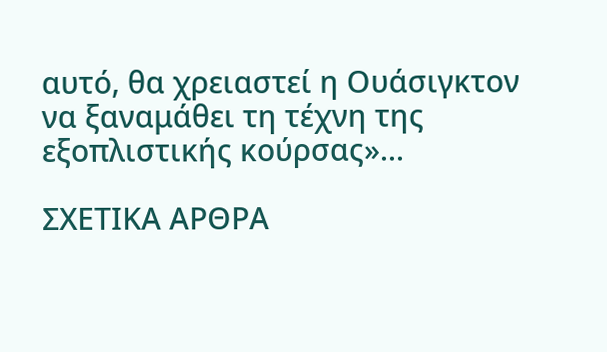αυτό, θα χρειαστεί η Ουάσιγκτον να ξαναμάθει τη τέχνη της εξοπλιστικής κούρσας»...

ΣΧΕΤΙΚΑ ΑΡΘΡΑ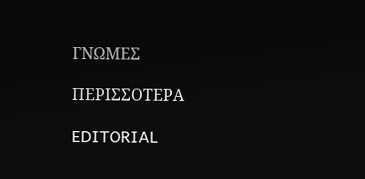ΓΝΩΜΕΣ

ΠΕΡΙΣΣΟΤΕΡΑ

EDITORIAL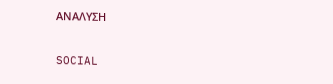ΑΝΑΛΥΣΗ

SOCIAL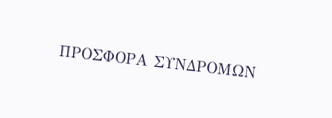ΠΡΟΣΦΟΡΑ ΣΥΝΔΡΟΜΩΝ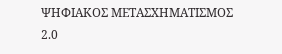ΨΗΦΙΑΚΟΣ ΜΕΤΑΣΧΗΜΑΤΙΣΜΟΣ 2.0